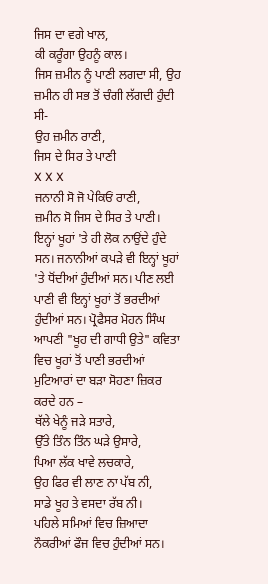ਜਿਸ ਦਾ ਵਗੇ ਖਾਲ,
ਕੀ ਕਰੂੰਗਾ ਉਹਨੂੰ ਕਾਲ।
ਜਿਸ ਜ਼ਮੀਨ ਨੂੰ ਪਾਣੀ ਲਗਦਾ ਸੀ, ਉਹ ਜ਼ਮੀਨ ਹੀ ਸਭ ਤੋਂ ਚੰਗੀ ਲੱਗਦੀ ਹੁੰਦੀ ਸੀ-
ਉਹ ਜ਼ਮੀਨ ਰਾਣੀ,
ਜਿਸ ਦੇ ਸਿਰ ਤੇ ਪਾਣੀ
X X X
ਜਨਾਨੀ ਸੋ ਜੋ ਪੇਕਿਓਂ ਰਾਣੀ,
ਜ਼ਮੀਨ ਸੋ ਜਿਸ ਦੇ ਸਿਰ ਤੇ ਪਾਣੀ।
ਇਨ੍ਹਾਂ ਖੂਹਾਂ 'ਤੇ ਹੀ ਲੋਕ ਨਾਉਂਦੇ ਹੁੰਦੇ ਸਨ। ਜਨਾਨੀਆਂ ਕਪੜੇ ਵੀ ਇਨ੍ਹਾਂ ਖੂਹਾਂ 'ਤੇ ਧੋਂਦੀਆਂ ਹੁੰਦੀਆਂ ਸਨ। ਪੀਣ ਲਈ ਪਾਣੀ ਵੀ ਇਨ੍ਹਾਂ ਖੂਹਾਂ ਤੋਂ ਭਰਦੀਆਂ ਹੁੰਦੀਆਂ ਸਨ। ਪ੍ਰੋਫੈਸਰ ਮੋਹਨ ਸਿੰਘ ਆਪਣੀ "ਖੂਹ ਦੀ ਗਾਧੀ ਉਤੇ" ਕਵਿਤਾ ਵਿਚ ਖੂਹਾਂ ਤੋਂ ਪਾਣੀ ਭਰਦੀਆਂ ਮੁਟਿਆਰਾਂ ਦਾ ਬੜਾ ਸੋਹਣਾ ਜ਼ਿਕਰ ਕਰਦੇ ਹਨ –
ਥੱਲੇ ਖੇਨੂੰ ਜੜੇ ਸਤਾਰੇ,
ਉੱਤੇ ਤਿੰਨ ਤਿੰਨ ਘੜੇ ਉਸਾਰੇ,
ਪਿਆ ਲੱਕ ਖਾਵੇ ਲਚਕਾਰੇ,
ਉਹ ਫਿਰ ਵੀ ਲਾਣ ਨਾ ਪੱਬ ਨੀ,
ਸਾਡੇ ਖੂਹ ਤੇ ਵਸਦਾ ਰੱਬ ਨੀ।
ਪਹਿਲੇ ਸਮਿਆਂ ਵਿਚ ਜ਼ਿਆਦਾ ਨੌਕਰੀਆਂ ਫੌਜ ਵਿਚ ਹੁੰਦੀਆਂ ਸਨ।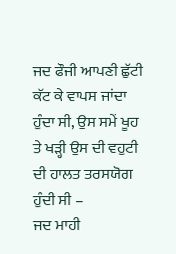ਜਦ ਫੌਜੀ ਆਪਣੀ ਛੁੱਟੀ ਕੱਟ ਕੇ ਵਾਪਸ ਜਾਂਦਾ ਹੁੰਦਾ ਸੀ, ਉਸ ਸਮੇਂ ਖੂਹ ਤੇ ਖੜ੍ਹੀ ਉਸ ਦੀ ਵਹੁਟੀ ਦੀ ਹਾਲਤ ਤਰਸਯੋਗ ਹੁੰਦੀ ਸੀ –
ਜਦ ਮਾਹੀ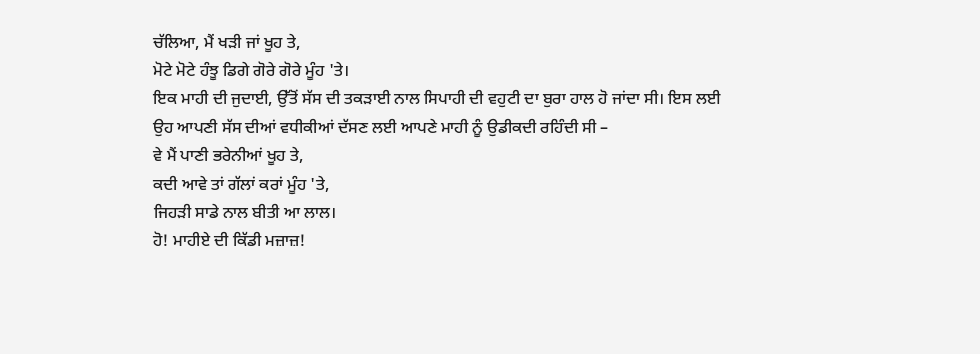ਚੱਲਿਆ, ਮੈਂ ਖੜੀ ਜਾਂ ਖੂਹ ਤੇ,
ਮੋਟੇ ਮੋਟੇ ਹੰਝੂ ਡਿਗੇ ਗੋਰੇ ਗੋਰੇ ਮੂੰਹ 'ਤੇ।
ਇਕ ਮਾਹੀ ਦੀ ਜੁਦਾਈ, ਉੱਤੋਂ ਸੱਸ ਦੀ ਤਕੜਾਈ ਨਾਲ ਸਿਪਾਹੀ ਦੀ ਵਹੁਟੀ ਦਾ ਬੁਰਾ ਹਾਲ ਹੋ ਜਾਂਦਾ ਸੀ। ਇਸ ਲਈ ਉਹ ਆਪਣੀ ਸੱਸ ਦੀਆਂ ਵਧੀਕੀਆਂ ਦੱਸਣ ਲਈ ਆਪਣੇ ਮਾਹੀ ਨੂੰ ਉਡੀਕਦੀ ਰਹਿੰਦੀ ਸੀ –
ਵੇ ਮੈਂ ਪਾਣੀ ਭਰੇਨੀਆਂ ਖੂਹ ਤੇ,
ਕਦੀ ਆਵੇ ਤਾਂ ਗੱਲਾਂ ਕਰਾਂ ਮੂੰਹ 'ਤੇ,
ਜਿਹੜੀ ਸਾਡੇ ਨਾਲ ਬੀਤੀ ਆ ਲਾਲ।
ਹੋ! ਮਾਹੀਏ ਦੀ ਕਿੱਡੀ ਮਜ਼ਾਜ਼!